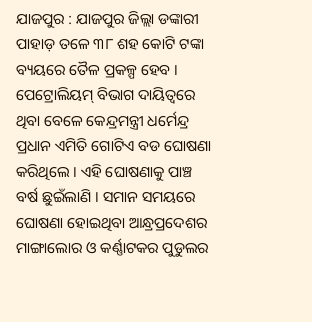ଯାଜପୁର : ଯାଜପୁର ଜିଲ୍ଲା ଡଙ୍କାରୀ ପାହାଡ଼ ତଳେ ୩୮ ଶହ କୋଟି ଟଙ୍କା ବ୍ୟୟରେ ତୈଳ ପ୍ରକଳ୍ପ ହେବ । ପେଟ୍ରୋଲିୟମ୍ ବିଭାଗ ଦାୟିତ୍ବରେ ଥିବା ବେଳେ କେନ୍ଦ୍ରମନ୍ତ୍ରୀ ଧର୍ମେନ୍ଦ୍ର ପ୍ରଧାନ ଏମିତି ଗୋଟିଏ ବଡ ଘୋଷଣା କରିଥିଲେ । ଏହି ଘୋଷଣାକୁ ପାଞ୍ଚ ବର୍ଷ ଛୁଇଁଲାଣି । ସମାନ ସମୟରେ ଘୋଷଣା ହୋଇଥିବା ଆନ୍ଧ୍ରପ୍ରଦେଶର ମାଙ୍ଗାଲୋର ଓ କର୍ଣ୍ଣାଟକର ପୁଡୁଲର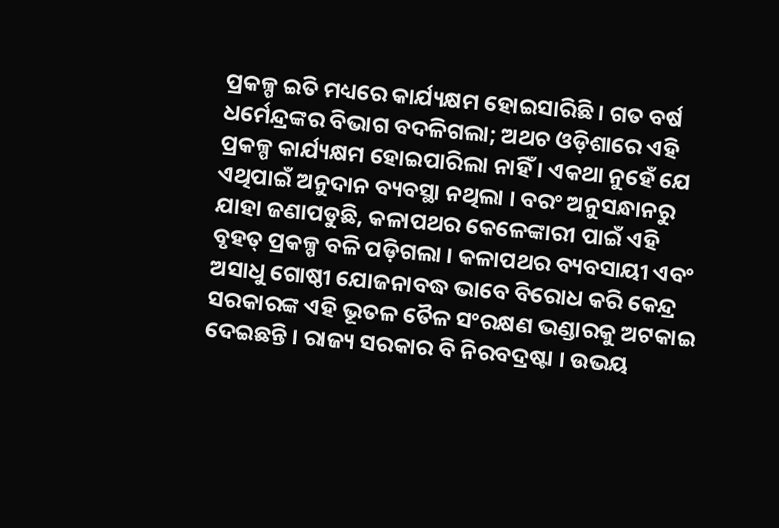ପ୍ରକଳ୍ପ ଇତି ମଧ୍ୟରେ କାର୍ଯ୍ୟକ୍ଷମ ହୋଇସାରିଛି । ଗତ ବର୍ଷ ଧର୍ମେନ୍ଦ୍ରଙ୍କର ବିଭାଗ ବଦଳିଗଲା; ଅଥଚ ଓଡ଼ିଶାରେ ଏହି ପ୍ରକଳ୍ପ କାର୍ଯ୍ୟକ୍ଷମ ହୋଇପାରିଲା ନାହିଁ । ଏକଥା ନୁହେଁ ଯେ ଏଥିପାଇଁ ଅନୁଦାନ ବ୍ୟବସ୍ଥା ନଥିଲା । ବରଂ ଅନୁସନ୍ଧାନରୁ ଯାହା ଜଣାପଡୁଛି, କଳାପଥର କେଳେଙ୍କାରୀ ପାଇଁ ଏହି ବୃହତ୍ ପ୍ରକଳ୍ପ ବଳି ପଡ଼ିଗଲା । କଳାପଥର ବ୍ୟବସାୟୀ ଏବଂ ଅସାଧୁ ଗୋଷ୍ଠୀ ଯୋଜନାବଦ୍ଧ ଭାବେ ବିରୋଧ କରି କେନ୍ଦ୍ର ସରକାରଙ୍କ ଏହି ଭୂତଳ ତୈଳ ସଂରକ୍ଷଣ ଭଣ୍ଡାରକୁ ଅଟକାଇ ଦେଇଛନ୍ତି । ରାଜ୍ୟ ସରକାର ବି ନିରବଦ୍ରଷ୍ଟା । ଉଭୟ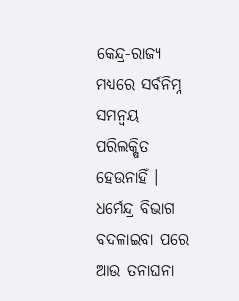କେନ୍ଦ୍ର-ରାଜ୍ୟ ମଧ୍ୟରେ ସର୍ବନିମ୍ନ ସମନ୍ବୟ ପରିଲକ୍ଷିତ ହେଉନାହିଁ ।
ଧର୍ମେନ୍ଦ୍ର ବିଭାଗ ବଦଳାଇବା ପରେ ଆଉ ତନାଘନା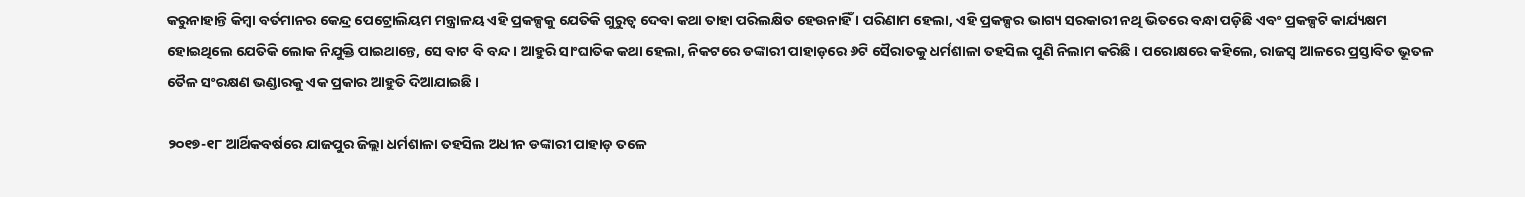କରୁନାହାନ୍ତି କିମ୍ବା ବର୍ତମାନର କେନ୍ଦ୍ର ପେଟ୍ରୋଲିୟମ ମନ୍ତ୍ରାଳୟ ଏହି ପ୍ରକଳ୍ପକୁ ଯେତିକି ଗୁରୁତ୍ବ ଦେବା କଥା ତାହା ପରିଲକ୍ଷିତ ହେଉନାହିଁ । ପରିଣାମ ହେଲା, ଏହି ପ୍ରକଳ୍ପର ଭାଗ୍ୟ ସରକାରୀ ନଥି ଭିତରେ ବନ୍ଧା ପଡ଼ିଛି ଏବଂ ପ୍ରକଳ୍ପଟି କାର୍ଯ୍ୟକ୍ଷମ ହୋଇଥିଲେ ଯେତିକି ଲୋକ ନିଯୁକ୍ତି ପାଇଥାନ୍ତେ, ସେ ବାଟ ବି ବନ୍ଦ । ଆହୁରି ସାଂଘାତିକ କଥା ହେଲା, ନିକଟରେ ଡଙ୍କାରୀ ପାହାଡ଼ରେ ୬ଟି ସୈରାତକୁ ଧର୍ମଶାଳା ତହସିଲ ପୁଣି ନିଲାମ କରିଛି । ପରୋକ୍ଷରେ କହିଲେ, ରାଜସ୍ବ ଆଳରେ ପ୍ରସ୍ତାବିତ ଭୂତଳ ତୈଳ ସଂରକ୍ଷଣ ଭଣ୍ଡାରକୁ ଏକ ପ୍ରକାର ଆହୁତି ଦିଆଯାଇଛି ।

୨୦୧୭-୧୮ ଆର୍ଥିକବର୍ଷରେ ଯାଜପୁର ଜିଲ୍ଲା ଧର୍ମଶାଳା ତହସିଲ ଅଧୀନ ଡଙ୍କାରୀ ପାହାଡ଼ ତଳେ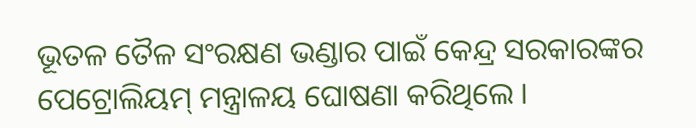ଭୂତଳ ତୈଳ ସଂରକ୍ଷଣ ଭଣ୍ଡାର ପାଇଁ କେନ୍ଦ୍ର ସରକାରଙ୍କର ପେଟ୍ରୋଲିୟମ୍ ମନ୍ତ୍ରାଳୟ ଘୋଷଣା କରିଥିଲେ ।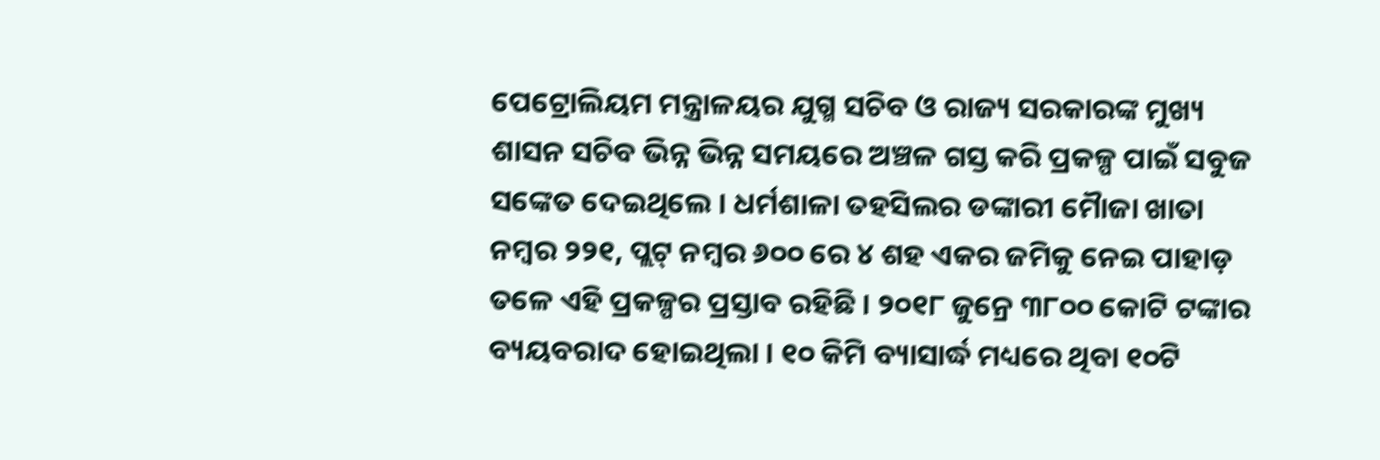ପେଟ୍ରୋଲିୟମ ମନ୍ତ୍ରାଳୟର ଯୁଗ୍ମ ସଚିବ ଓ ରାଜ୍ୟ ସରକାରଙ୍କ ମୁଖ୍ୟ ଶାସନ ସଚିବ ଭିନ୍ନ ଭିନ୍ନ ସମୟରେ ଅଞ୍ଚଳ ଗସ୍ତ କରି ପ୍ରକଳ୍ପ ପାଇଁ ସବୁଜ ସଙ୍କେତ ଦେଇଥିଲେ । ଧର୍ମଶାଳା ତହସିଲର ଡଙ୍କାରୀ ମୈାଜା ଖାତା ନମ୍ବର ୨୨୧, ପ୍ଲଟ୍ ନମ୍ବର ୬୦୦ ରେ ୪ ଶହ ଏକର ଜମିକୁ ନେଇ ପାହାଡ଼ ତଳେ ଏହି ପ୍ରକଳ୍ପର ପ୍ରସ୍ତାବ ରହିଛି । ୨୦୧୮ ଜୁନ୍ରେ ୩୮୦୦ କୋଟି ଟଙ୍କାର ବ୍ୟୟବରାଦ ହୋଇଥିଲା । ୧୦ କିମି ବ୍ୟାସାର୍ଦ୍ଧ ମଧ୍ୟରେ ଥିବା ୧୦ଟି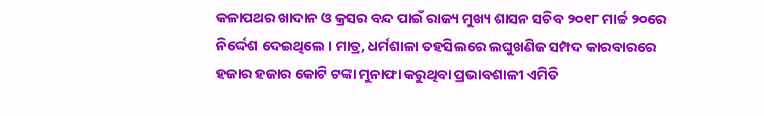କଳାପଥର ଖାଦାନ ଓ କ୍ରସର ବନ୍ଦ ପାଇଁ ରାଜ୍ୟ ମୁଖ୍ୟ ଶାସନ ସଚିବ ୨୦୧୮ ମାର୍ଚ୍ଚ ୨୦ରେ ନିର୍ଦ୍ଦେଶ ଦେଇଥିଲେ । ମାତ୍ର, ଧର୍ମଶାଳା ତହସିଲରେ ଲଘୁଖଣିଜ ସମ୍ପଦ କାରବାରରେ ହଜାର ହଜାର କୋଟି ଟଙ୍କା ମୁନାଫା କରୁଥିବା ପ୍ରଭାବଶାଳୀ ଏମିତି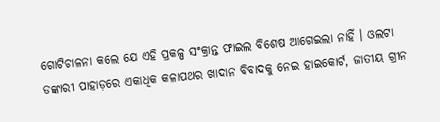ଗୋଟିଚାଳନା କଲେ ଯେ ଏହି ପ୍ରକଳ୍ପ ସଂକ୍ରାନ୍ତ ଫାଇଲ ବିଶେଷ ଆଗେଇଲା ନାହିଁ । ଓଲଟା ଡଙ୍କାରୀ ପାହାଡ଼ରେ ଏକାଧିକ କଳାପଥର ଖାଦାନ ବିବାଦକୁ ନେଇ ହାଇକୋର୍ଟ, ଜାତୀୟ ଗ୍ରୀନ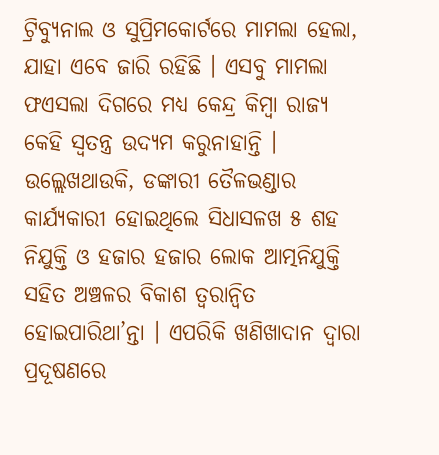ଟ୍ରିବ୍ୟୁନାଲ ଓ ସୁପ୍ରିମକୋର୍ଟରେ ମାମଲା ହେଲା, ଯାହା ଏବେ ଜାରି ରହିଛି । ଏସବୁ ମାମଲା ଫଏସଲା ଦିଗରେ ମଧ୍ୟ କେନ୍ଦ୍ର କିମ୍ବା ରାଜ୍ୟ କେହି ସ୍ବତନ୍ତ୍ର ଉଦ୍ୟମ କରୁନାହାନ୍ତି ।
ଉଲ୍ଲେଖଥାଉକି, ଡଙ୍କାରୀ ତୈଳଭଣ୍ଡାର କାର୍ଯ୍ୟକାରୀ ହୋଇଥିଲେ ସିଧାସଳଖ ୫ ଶହ ନିଯୁକ୍ତି ଓ ହଜାର ହଜାର ଲୋକ ଆତ୍ମନିଯୁକ୍ତି ସହିତ ଅଞ୍ଚଳର ବିକାଶ ତ୍ବରାନ୍ବିତ ହୋଇପାରିଥା’ନ୍ତା । ଏପରିକି ଖଣିଖାଦାନ ଦ୍ବାରା ପ୍ରଦୂଷଣରେ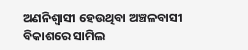ଅଣନିଶ୍ବାସୀ ହେଉଥିବା ଅଞ୍ଚଳବାସୀ ବିକାଶରେ ସାମିଲ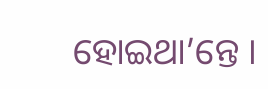ହୋଇଥା’ନ୍ତେ ।